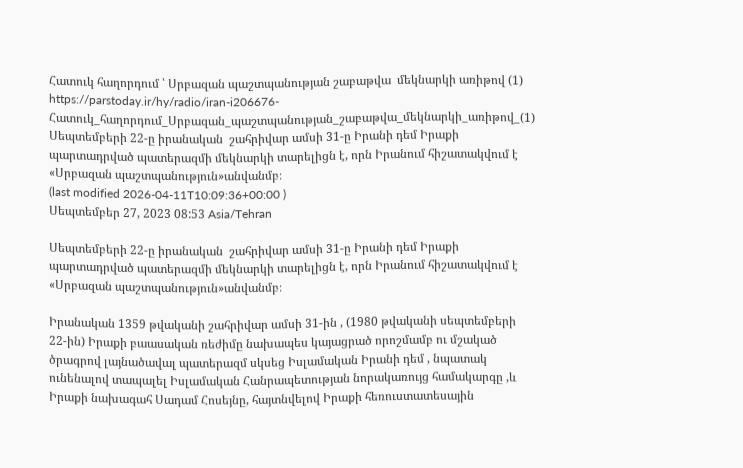Հատուկ հաղորդում ՝ Սրբազան պաշտպանության շաբաթվա  մեկնարկի առիթով (1)
https://parstoday.ir/hy/radio/iran-i206676-Հատուկ_հաղորդում_Սրբազան_պաշտպանության_շաբաթվա_մեկնարկի_առիթով_(1)
Սեպտեմբերի 22-ը իրանական  շահրիվար ամսի 31-ը Իրանի դեմ Իրաքի պարտադրված պատերազմի մեկնարկի տարելիցն է, որն Իրանում հիշատակվում է  «Սրբազան պաշտպանություն»անվանմբ։
(last modified 2026-04-11T10:09:36+00:00 )
Սեպտեմբեր 27, 2023 08:53 Asia/Tehran

Սեպտեմբերի 22-ը իրանական  շահրիվար ամսի 31-ը Իրանի դեմ Իրաքի պարտադրված պատերազմի մեկնարկի տարելիցն է, որն Իրանում հիշատակվում է  «Սրբազան պաշտպանություն»անվանմբ։

Իրանական 1359 թվականի շահրիվար ամսի 31-ին , (1980 թվականի սեպտեմբերի 22-ին) Իրաքի բաասական ռեժիմը նախապես կայացրած որոշմամբ ու մշակած ծրագրով լայնածավալ պատերազմ սկսեց Իսլամական Իրանի դեմ , նպատակ ունենալով տապալել Իսլամական Հանրապետության նորակառույց համակարգը ,և Իրաքի նախագահ Սադամ Հոսեյնը, հայտնվելով Իրաքի հեռուստատեսային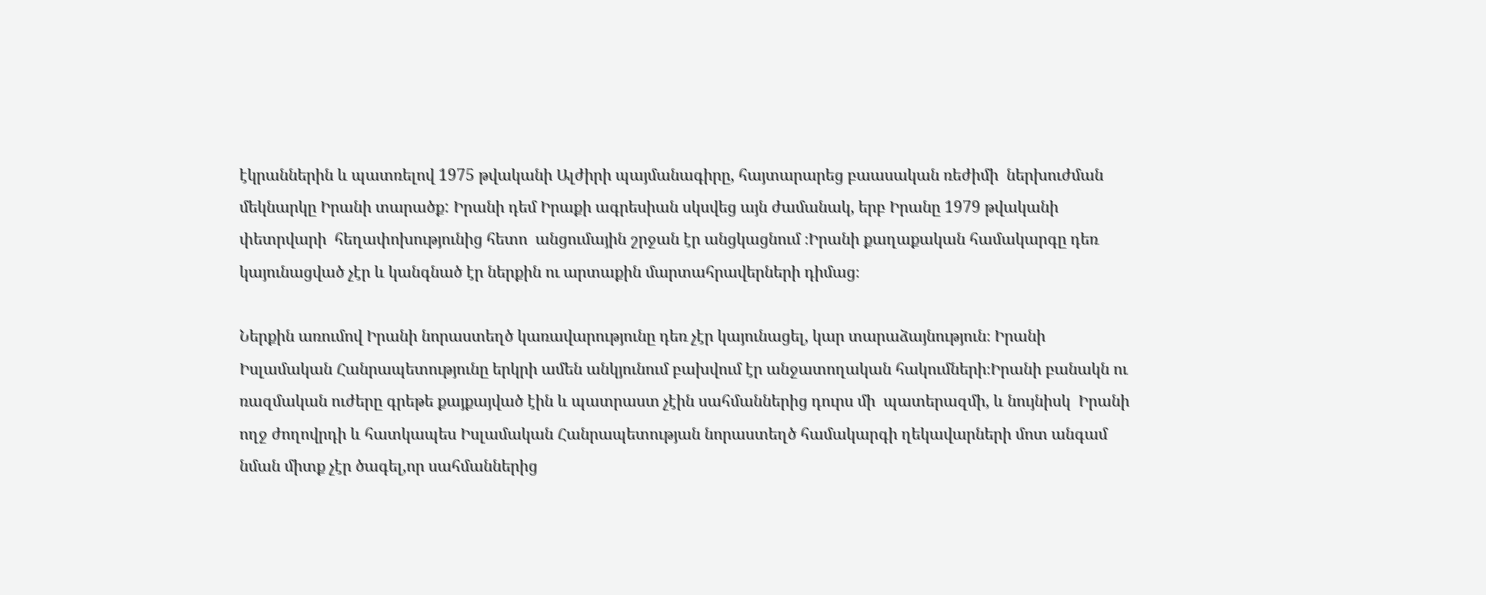էկրաններին և պատռելով 1975 թվականի Ալժիրի պայմանագիրը, հայտարարեց բաասական ռեժիմի  ներխուժման մեկնարկը Իրանի տարածք: Իրանի դեմ Իրաքի ագրեսիան սկսվեց այն ժամանակ, երբ Իրանը 1979 թվականի փետրվարի  հեղափոխությունից հետո  անցումային շրջան էր անցկացնում ։Իրանի քաղաքական համակարգը դեռ կայունացված չէր և կանգնած էր ներքին ու արտաքին մարտահրավերների դիմաց։

Ներքին առումով Իրանի նորաստեղծ կառավարությունը դեռ չէր կայունացել, կար տարաձայնություն։ Իրանի Իսլամական Հանրապետությունը երկրի ամեն անկյունում բախվում էր անջատողական հակումների։Իրանի բանակն ու ռազմական ուժերը գրեթե քայքայված էին և պատրաստ չէին սահմաններից դուրս մի  պատերազմի, և նույնիսկ  Իրանի ողջ ժողովրդի և հատկապես Իսլամական Հանրապետության նորաստեղծ համակարգի ղեկավարների մոտ անգամ նման միտք չէր ծագել,որ սահմաններից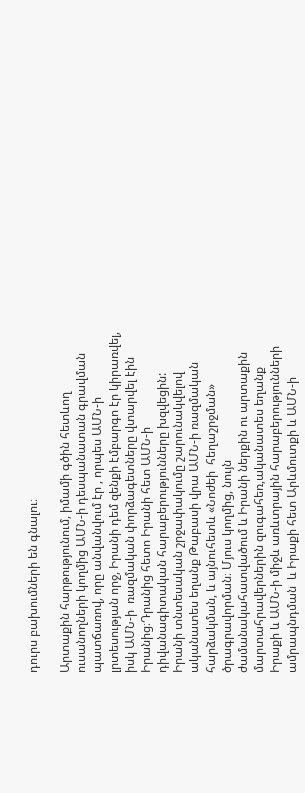դուրս բախումների են գնալու։

Արտաքին հարթությունում, իմամի գծին հետևող ուսանողների կողմից ԱՄՆ-ի դեսպանատան գրավման պատճառով, որը անվանվում էր , որպես ԱՄՆ-ի  լրտեսության որջ, Իրանի դեմ զենքի էմբարգո էր կիրառվել, իսկ ԱՄՆ-ի  ռազմական փորձագետները վտարվել էին Իրանից։Դրանից հետո Իրանի հետ ԱՄՆ-ի  դիվանագիտական հարաբերությունները խզվեցին: Իրանի տնտեսական շրջափակումը շարունակվելով ականատես եղանք Թաբասի վրա ԱՄՆ-ի ռազմական հարձակման, և այնուհետև «Նոժեի  հեղաշրջման» ծրագրավորման։ Մյուս կողմից, նույն ժամանակահատվածում և Իրանի ներքին ու արտաքին մարտահրավերներին զուգահեռ,ականատես եղանք Իրաքի և ԱՄՆ-ի միջև առևտրային հարաբերությունների ամրապնդման  և Իրաքի հետ Արևմուտքի և ԱՄՆ-ի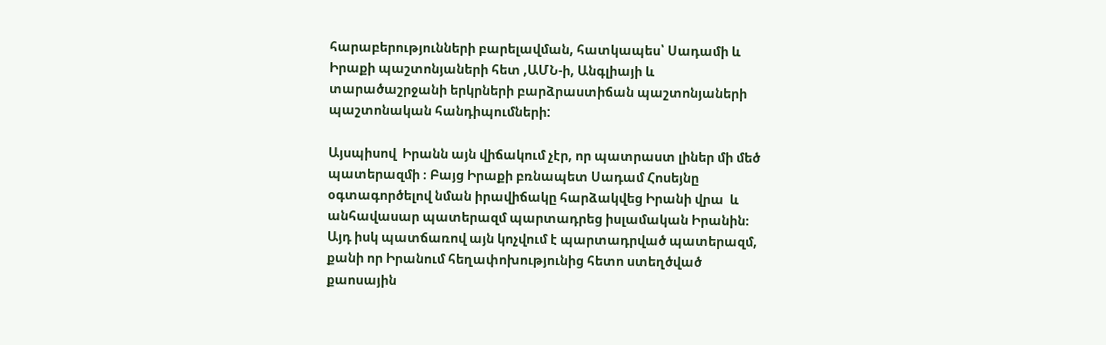հարաբերությունների բարելավման, հատկապես՝ Սադամի և Իրաքի պաշտոնյաների հետ ,ԱՄՆ-ի, Անգլիայի և տարածաշրջանի երկրների բարձրաստիճան պաշտոնյաների պաշտոնական հանդիպումների:

Այսպիսով  Իրանն այն վիճակում չէր, որ պատրաստ լիներ մի մեծ պատերազմի ։ Բայց Իրաքի բռնապետ Սադամ Հոսեյնը օգտագործելով նման իրավիճակը հարձակվեց Իրանի վրա  և անհավասար պատերազմ պարտադրեց իսլամական Իրանին։ Այդ իսկ պատճառով այն կոչվում է պարտադրված պատերազմ, քանի որ Իրանում հեղափոխությունից հետո ստեղծված քաոսային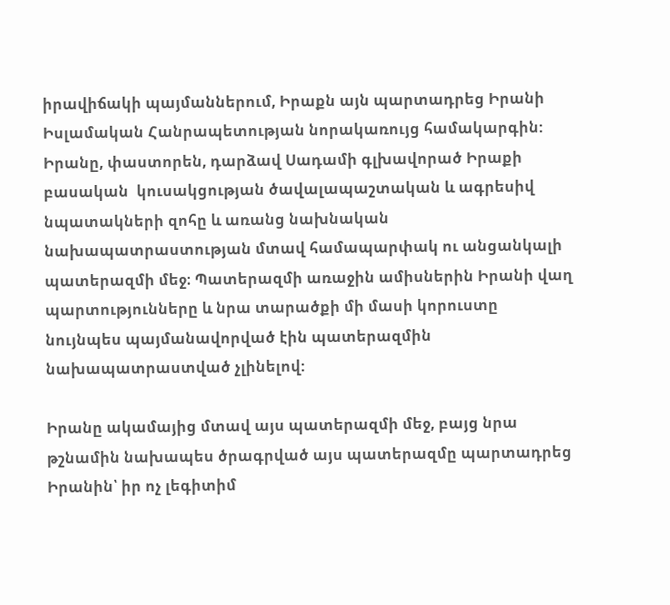իրավիճակի պայմաններում, Իրաքն այն պարտադրեց Իրանի Իսլամական Հանրապետության նորակառույց համակարգին: Իրանը, փաստորեն, դարձավ Սադամի գլխավորած Իրաքի  բասական  կուսակցության ծավալապաշտական և ագրեսիվ նպատակների զոհը և առանց նախնական նախապատրաստության մտավ համապարփակ ու անցանկալի պատերազմի մեջ։ Պատերազմի առաջին ամիսներին Իրանի վաղ պարտությունները և նրա տարածքի մի մասի կորուստը նույնպես պայմանավորված էին պատերազմին նախապատրաստված չլինելով:

Իրանը ակամայից մտավ այս պատերազմի մեջ, բայց նրա թշնամին նախապես ծրագրված այս պատերազմը պարտադրեց Իրանին՝ իր ոչ լեգիտիմ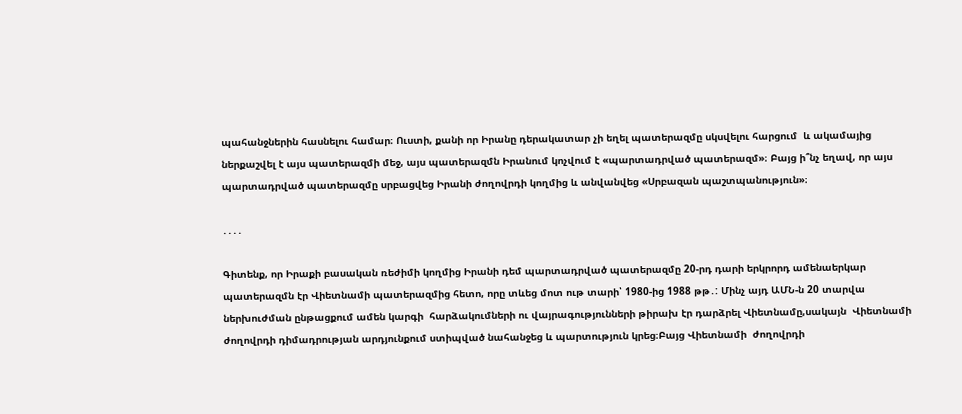պահանջներին հասնելու համար։ Ուստի, քանի որ Իրանը դերակատար չի եղել պատերազմը սկսվելու հարցում  և ակամայից ներքաշվել է այս պատերազմի մեջ, այս պատերազմն Իրանում կոչվում է «պարտադրված պատերազմ»։ Բայց ի՞նչ եղավ, որ այս պարտադրված պատերազմը սրբացվեց Իրանի ժողովրդի կողմից և անվանվեց «Սրբազան պաշտպանություն»։

․․․․

Գիտենք, որ Իրաքի բասական ռեժիմի կողմից Իրանի դեմ պարտադրված պատերազմը 20-րդ դարի երկրորդ ամենաերկար պատերազմն էր Վիետնամի պատերազմից հետո, որը տևեց մոտ ութ տարի՝ 1980-ից 1988 թթ․: Մինչ այդ ԱՄՆ-ն 20 տարվա ներխուժման ընթացքում ամեն կարգի  հարձակումների ու վայրագությունների թիրախ էր դարձրել Վիետնամը,սակայն  Վիետնամի ժողովրդի դիմադրության արդյունքում ստիպված նահանջեց և պարտություն կրեց։Բայց Վիետնամի  ժողովրդի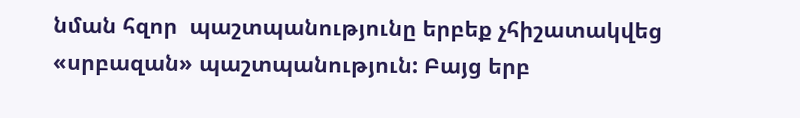նման հզոր  պաշտպանությունը երբեք չհիշատակվեց «սրբազան» պաշտպանություն: Բայց երբ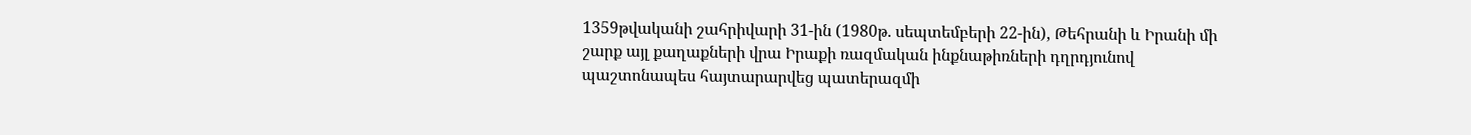1359թվականի շահրիվարի 31-ին (1980թ. սեպտեմբերի 22-ին), Թեհրանի և Իրանի մի շարք այլ քաղաքների վրա Իրաքի ռազմական ինքնաթիռների դղրդյունով պաշտոնապես հայտարարվեց պատերազմի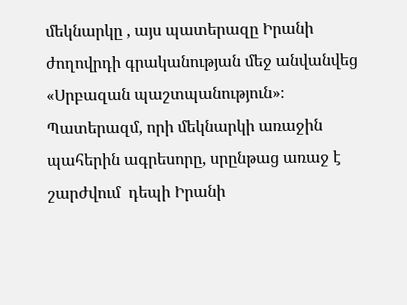մեկնարկը , այս պատերազը Իրանի  ժողովրդի գրականության մեջ անվանվեց «Սրբազան պաշտպանություն»։  Պատերազմ, որի մեկնարկի առաջին պահերին ագրեսորը, սրընթաց առաջ է շարժվում  դեպի Իրանի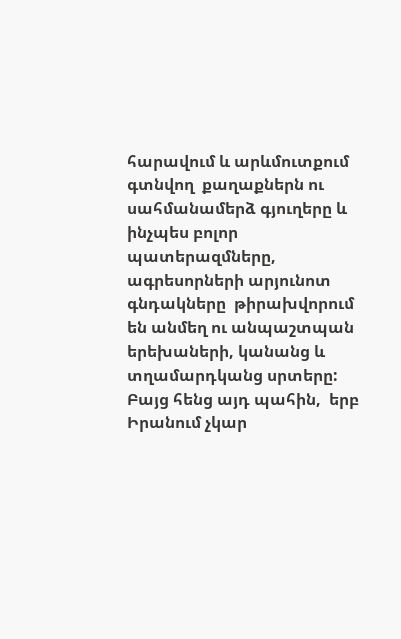հարավում և արևմուտքում գտնվող  քաղաքներն ու սահմանամերձ գյուղերը և ինչպես բոլոր պատերազմները, ագրեսորների արյունոտ  գնդակները  թիրախվորում են անմեղ ու անպաշտպան երեխաների, կանանց և տղամարդկանց սրտերը: Բայց հենց այդ պահին,  երբ Իրանում չկար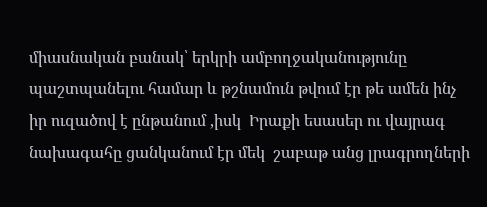միասնական բանակ՝ երկրի ամբողջականությունը  պաշտպանելու համար և թշնամուն թվում էր թե ամեն ինչ իր ուզածով է ընթանում ,իսկ  Իրաքի եսասեր ու վայրագ  նախագահը ցանկանում էր մեկ  շաբաթ անց լրագրողների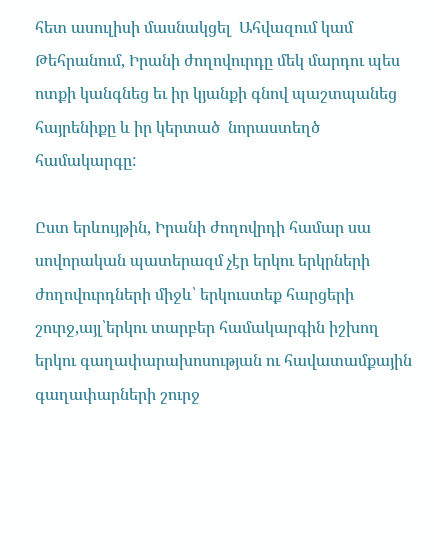հետ ասուլիսի մասնակցել  Ահվազում կամ Թեհրանում, Իրանի ժողովուրդը մեկ մարդու պես  ոտքի կանգնեց եւ իր կյանքի գնով պաշտպանեց  հայրենիքը և իր կերտած  նորաստեղծ համակարգը:

Ըստ երևույթին, Իրանի ժողովրդի համար սա սովորական պատերազմ չէր երկու երկրների ժողովուրդների միջև՝ երկուստեք հարցերի շուրջ,այլ՝երկու տարբեր համակարգին իշխող երկու գաղափարախոսության ու հավատամքային գաղափարների շուրջ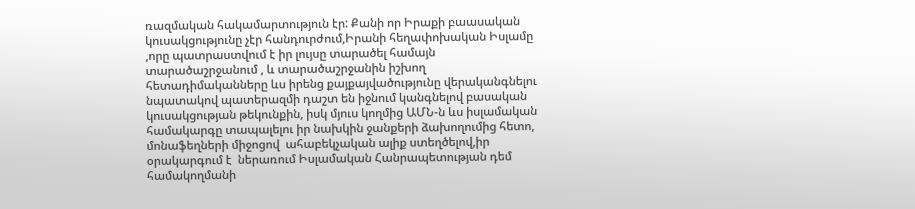ռազմական հակամարտություն էր: Քանի որ Իրաքի բաասական կուսակցությունը չէր հանդուրժում,Իրանի հեղափոխական Իսլամը ,որը պատրաստվում է իր լույսը տարածել համայն տարածաշրջանում , և տարածաշրջանին իշխող հետադիմականները ևս իրենց քայքայվածությունը վերականգնելու նպատակով պատերազմի դաշտ են իջնում կանգնելով բասական կուսակցության թեկունքին, իսկ մյուս կողմից ԱՄՆ-ն ևս իսլամական համակարգը տապալելու իր նախկին ջանքերի ձախողումից հետո, մոնաֆեղների միջոցով  ահաբեկչական ալիք ստեղծելով,իր օրակարգում է  ներառում Իսլամական Հանրապետության դեմ համակողմանի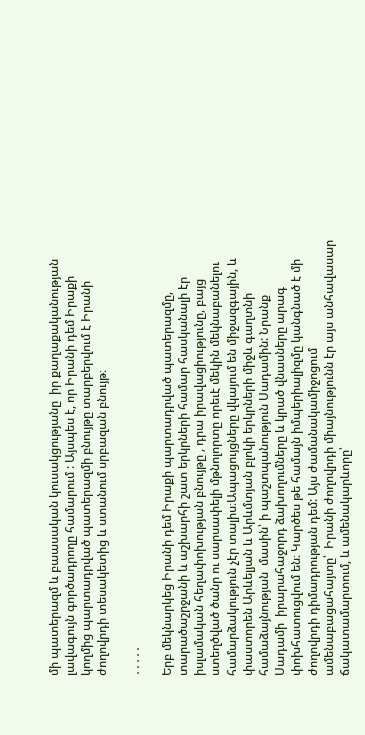մի պատերազմ և բաասական կուսակցությանը  իր քաղաքականության լավագույն գործադրողը համարում : Այսպես է, որ Իրանի դեմ Իրաքի կողմից պարտադրված պատերազմի բնույթը տարբերվում է Իրանի ժողովրդի տեսակետից և ստանում սրբազան բնույթ։

․․․․․

Երբ մեկնարկեց Իրանի դեմ Իրաքի պարտադրված պատերազմը, տարածաշրջանի և աշխարհի շատ երկրների համար հասկանալի էր իսլամական հեղափոխության բնույթը , դրա իրավացիությունը, բայց ստեղծված ծանր ու սարսափելի մթնոլորտը որեւէ մեկին մեկնաբանելու համարձակություն չէր տալիս։Ապացույցները վկայում են միջազգային, և փաստորեն Արևելյան և Արևմտյան բլոկի երկրների միջև գաղտնի համաձայնության  մասին՝ ի պաշտպանություն Սադամին: Նրանք  Սադամի  իրարահաջորդ ձախողումները և կրած վնասները արագ փոխհատուցվում են։ Կարծես թե համայն իմպերիալիզմը կանգնած է մի ժողովրդի դիմադրության դեմ: Այս ժամանակամիջոցում ամենաբացահայտը՝  Իրանի ժողովրդի միայնությունն էր այս անհավասար ճակատամարտում, և ամենակարևորը՝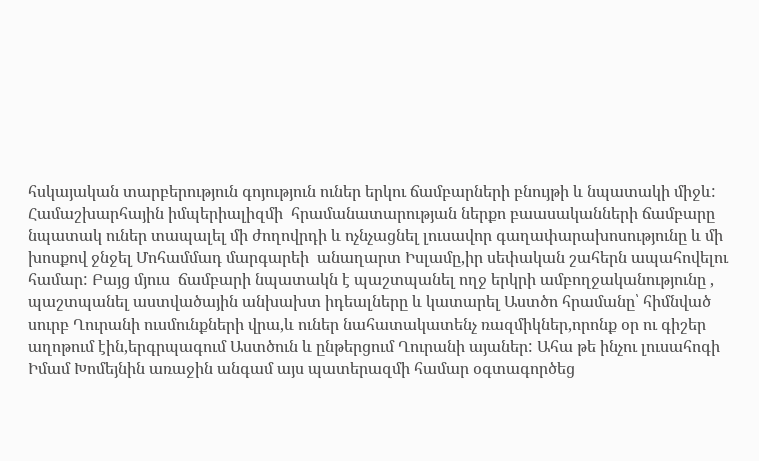հսկայական տարբերություն գոյություն ուներ երկու ճամբարների բնույթի և նպատակի միջև: Համաշխարհային իմպերիալիզմի  հրամանատարության ներքո բաասականների ճամբարը նպատակ ուներ տապալել մի ժողովրդի և ոչնչացնել լուսավոր գաղափարախոսությունը և մի խոսքով ջնջել Մոհամմադ մարգարեի  անաղարտ Իսլամը,իր սեփական շահերն ապահովելու համար: Բայց մյուս  ճամբարի նպատակն է պաշտպանել ողջ երկրի ամբողջականությունը , պաշտպանել աստվածային անխախտ իդեալները և կատարել Աստծո հրամանը՝ հիմնված սուրբ Ղուրանի ուսմունքների վրա,և ուներ նահատակատենչ ռազմիկներ,որոնք օր ու գիշեր  աղոթում էին,երգրպագում Աստծուն և ընթերցում Ղուրանի այաներ: Ահա թե ինչու լուսահոգի Իմամ Խոմեյնին առաջին անգամ այս պատերազմի համար օգտագործեց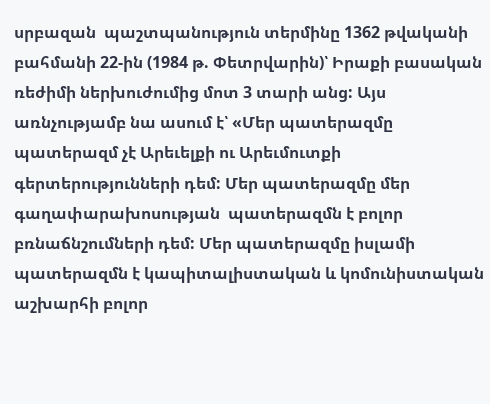սրբազան  պաշտպանություն տերմինը 1362 թվականի բահմանի 22-ին (1984 թ. Փետրվարին)՝ Իրաքի բասական  ռեժիմի ներխուժումից մոտ 3 տարի անց: Այս առնչությամբ նա ասում է՝ «Մեր պատերազմը պատերազմ չէ Արեւելքի ու Արեւմուտքի գերտերությունների դեմ: Մեր պատերազմը մեր գաղափարախոսության  պատերազմն է բոլոր բռնաճնշումների դեմ: Մեր պատերազմը իսլամի պատերազմն է կապիտալիստական և կոմունիստական աշխարհի բոլոր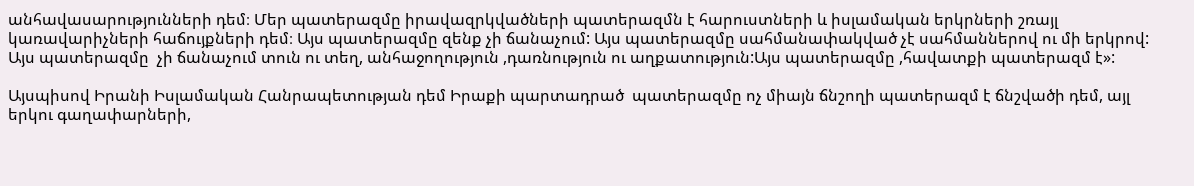անհավասարությունների դեմ։ Մեր պատերազմը իրավազրկվածների պատերազմն է հարուստների և իսլամական երկրների շռայլ  կառավարիչների հաճույքների դեմ։ Այս պատերազմը զենք չի ճանաչում: Այս պատերազմը սահմանափակված չէ սահմաններով ու մի երկրով: Այս պատերազմը  չի ճանաչում տուն ու տեղ, անհաջողություն ,դառնություն ու աղքատություն:Այս պատերազմը ,հավատքի պատերազմ է»:

Այսպիսով Իրանի Իսլամական Հանրապետության դեմ Իրաքի պարտադրած  պատերազմը ոչ միայն ճնշողի պատերազմ է ճնշվածի դեմ, այլ երկու գաղափարների,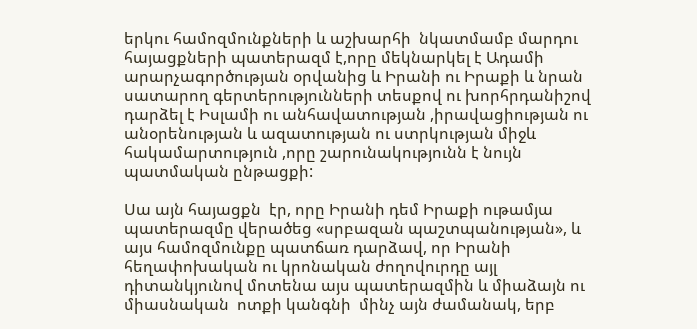երկու համոզմունքների և աշխարհի  նկատմամբ մարդու հայացքների պատերազմ է,որը մեկնարկել է Ադամի  արարչագործության օրվանից և Իրանի ու Իրաքի և նրան սատարող գերտերությունների տեսքով ու խորհրդանիշով  դարձել է Իսլամի ու անհավատության ,իրավացիության ու անօրենության և ազատության ու ստրկության միջև հակամարտություն ,որը շարունակությունն է նույն պատմական ընթացքի:

Սա այն հայացքն  էր, որը Իրանի դեմ Իրաքի ութամյա պատերազմը վերածեց «սրբազան պաշտպանության», և այս համոզմունքը պատճառ դարձավ, որ Իրանի հեղափոխական ու կրոնական ժողովուրդը այլ դիտանկյունով մոտենա այս պատերազմին և միաձայն ու միասնական  ոտքի կանգնի  մինչ այն ժամանակ, երբ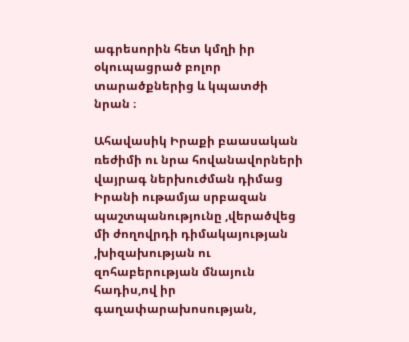ագրեսորին հետ կմղի իր  օկուպացրած բոլոր տարածքներից և կպատժի նրան ։

Ահավասիկ Իրաքի բաասական ռեժիմի ու նրա հովանավորների վայրագ ներխուժման դիմաց Իրանի ութամյա սրբազան պաշտպանությունը ,վերածվեց մի ժողովրդի դիմակայության ,խիզախության ու զոհաբերության մնայուն հադիս,ով իր գաղափարախոսության,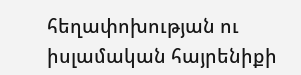հեղափոխության ու իսլամական հայրենիքի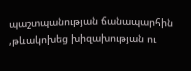պաշտպանության ճանապարհին ,թևակոխեց խիզախության ու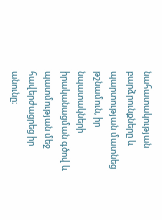նահատակության բարձրունքները և պարտության մատնեց թշնամուն, իր նպատակների իրականացման գծով և պատմության մեջ  հավերժացրեց իր անունը։